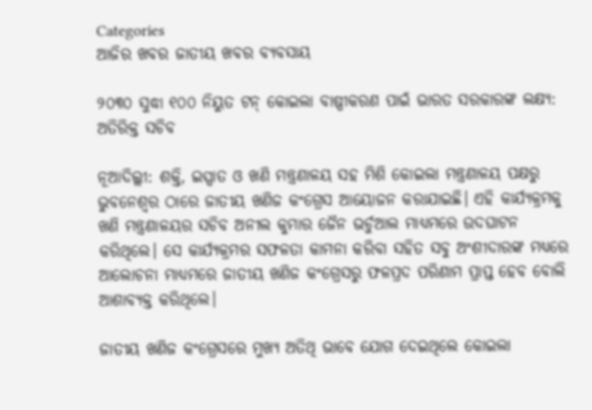Categories
ଆଜିର ଖବର ଜାତୀୟ ଖବର ବ୍ୟବସାୟ

୨୦୩୦ ସୁଦ୍ଧା ୧୦୦ ନିୟୁତ ଟନ୍‌ କୋଇଲା ବାଷ୍ପୀକରଣ ପାଇଁ ଭାରତ ସରକାରଙ୍କ ଲକ୍ଷ୍ୟ: ଅତିରିକ୍ତ ସଚିବ

ନୂଆଦିଲ୍ଲୀ: ଶକ୍ତି, ଇସ୍ପାତ ଓ ଖଣି ମନ୍ତ୍ରଣାଳୟ ସହ ମିଶି କୋଇଲା ମନ୍ତ୍ରଣାଳୟ ପକ୍ଷରୁ ଭୁବନେଶ୍ବର ଠାରେ ଜାତୀୟ ଖଣିଜ କଂଗ୍ରେସ ଆୟୋଜନ କରାଯାଇଛି। ଏହି କାର୍ଯ୍ୟକ୍ରମକୁ ଖଣି ମନ୍ତ୍ରଣାଳୟର ସଚିବ ଅନୀଲ କୁମାର ଜୈନ ଭର୍ଚୁଆଲ ମାଧ୍ୟମରେ ଉଦଘାଟନ କରିଥିଲେ। ସେ କାର୍ଯ୍ୟକ୍ରମର ସଫଳତା କାମନା କରିବା ସହିତ ସବୁ ଅଂଶୀଦାରଙ୍କ ମଧ୍ୟରେ ଆଲୋଚନା ମାଧ୍ୟମରେ ଜାତୀୟ ଖଣିଜ କଂଗ୍ରେସରୁ ଫଳପ୍ରଦ ପରିଣାମ ପ୍ରାପ୍ତ ହେବ ବୋଲି ଆଶାବ୍ୟକ୍ତ କରିଥିଲେ।

ଜାତୀୟ ଖଣିଜ କଂଗ୍ରେସରେ ମୁଖ୍ୟ ଅତିଥି ଭାବେ ଯୋଗ ଦେଇଥିଲେ କୋଇଲା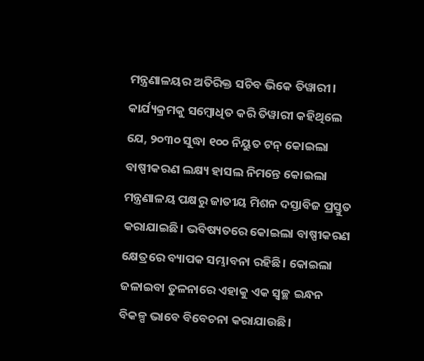ମନ୍ତ୍ରଣାଳୟର ଅତିରିକ୍ତ ସଚିବ ଭିକେ ତିୱାରୀ। କାର୍ଯ୍ୟକ୍ରମକୁ ସମ୍ବୋଧିତ କରି ତିୱାରୀ କହିଥିଲେ ଯେ, ୨୦୩୦ ସୁଦ୍ଧା ୧୦୦ ନିୟୁତ ଟନ୍‌ କୋଇଲା ବାଷ୍ପୀକରଣ ଲକ୍ଷ୍ୟ ହାସଲ ନିମନ୍ତେ କୋଇଲା ମନ୍ତ୍ରଣାଳୟ ପକ୍ଷରୁ ଜାତୀୟ ମିଶନ ଦସ୍ତାବିଜ ପ୍ରସ୍ତୁତ କରାଯାଇଛି। ଭବିଷ୍ୟତରେ କୋଇଲା ବାଷ୍ପୀକରଣ କ୍ଷେତ୍ରରେ ବ୍ୟାପକ ସମ୍ଭାବନା ରହିଛି। କୋଇଲା ଜଳାଇବା ତୁଳନାରେ ଏହାକୁ ଏକ ସ୍ବଚ୍ଛ ଇନ୍ଧନ ବିକଳ୍ପ ଭାବେ ବିବେଚନା କରାଯାଉଛି।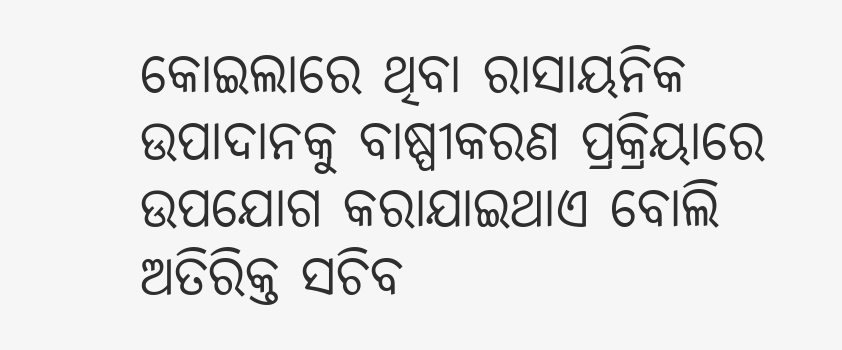କୋଇଲାରେ ଥିବା ରାସାୟନିକ ଉପାଦାନକୁ ବାଷ୍ପୀକରଣ ପ୍ରକ୍ରିୟାରେ ଉପଯୋଗ କରାଯାଇଥାଏ ବୋଲି ଅତିରିକ୍ତ ସଚିବ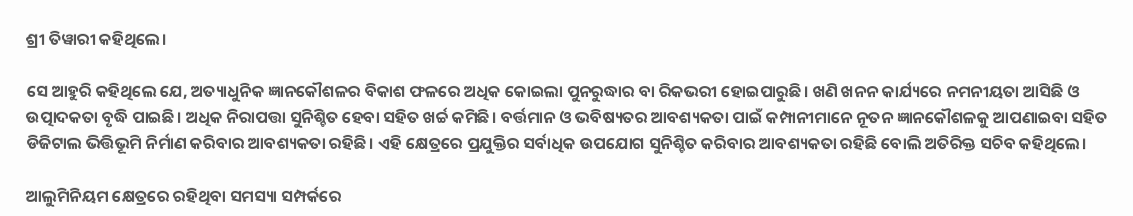ଶ୍ରୀ ତିୱାରୀ କହିଥିଲେ।

ସେ ଆହୁରି କହିଥିଲେ ଯେ, ଅତ୍ୟାଧୁନିକ ଜ୍ଞାନକୌଶଳର ବିକାଶ ଫଳରେ ଅଧିକ କୋଇଲା ପୁନରୁଦ୍ଧାର ବା ରିକଭରୀ ହୋଇପାରୁଛି। ଖଣି ଖନନ କାର୍ଯ୍ୟରେ ନମନୀୟତା ଆସିଛି ଓ ଉତ୍ପାଦକତା ବୃଦ୍ଧି ପାଇଛି। ଅଧିକ ନିରାପତ୍ତା ସୁନିଶ୍ଚିତ ହେବା ସହିତ ଖର୍ଚ୍ଚ କମିଛି। ବର୍ତ୍ତମାନ ଓ ଭବିଷ୍ୟତର ଆବଶ୍ୟକତା ପାଇଁ କମ୍ପାନୀମାନେ ନୂତନ ଜ୍ଞାନକୌଶଳକୁ ଆପଣାଇବା ସହିତ ଡିଜିଟାଲ ଭିତ୍ତିଭୂମି ନିର୍ମାଣ କରିବାର ଆବଶ୍ୟକତା ରହିଛି। ଏହି କ୍ଷେତ୍ରରେ ପ୍ରଯୁକ୍ତିର ସର୍ବାଧିକ ଉପଯୋଗ ସୁନିଶ୍ଚିତ କରିବାର ଆବଶ୍ୟକତା ରହିଛି ବୋଲି ଅତିରିକ୍ତ ସଚିବ କହିଥିଲେ।

ଆଲୁମିନିୟମ କ୍ଷେତ୍ରରେ ରହିଥିବା ସମସ୍ୟା ସମ୍ପର୍କରେ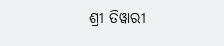ଶ୍ରୀ ତିୱାରୀ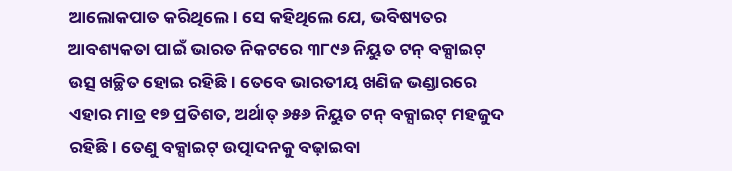ଆଲୋକପାତ କରିଥିଲେ। ସେ କହିଥିଲେ ଯେ, ଭବିଷ୍ୟତର ଆବଶ୍ୟକତା ପାଇଁ ଭାରତ ନିକଟରେ ୩୮୯୬ ନିୟୁତ ଟନ୍‌ ବକ୍ସାଇଟ୍‌ ଉତ୍ସ ଖଚ୍ଛିତ ହୋଇ ରହିଛି। ତେବେ ଭାରତୀୟ ଖଣିଜ ଭଣ୍ଡାରରେ ଏହାର ମାତ୍ର ୧୭ ପ୍ରତିଶତ, ଅର୍ଥାତ୍‌ ୬୫୬ ନିୟୁତ ଟନ୍‌ ବକ୍ସାଇଟ୍‌ ମହଜୁଦ ରହିଛି। ତେଣୁ ବକ୍ସାଇଟ୍‌ ଉତ୍ପାଦନକୁ ବଢ଼ାଇବା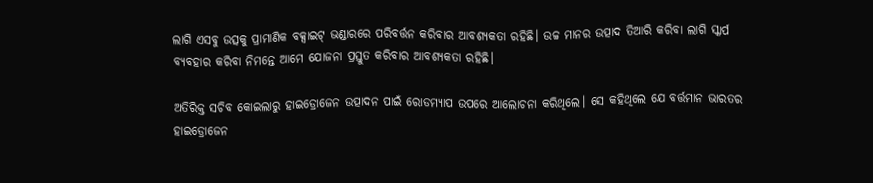ଲାଗି ଏସବୁ ଉତ୍ସକୁ ପ୍ରାମାଣିକ ବକ୍ସାଇଟ୍‌ ଭଣ୍ଡାରରେ ପରିବର୍ତ୍ତନ କରିବାର ଆବଶ୍ୟକତା ରହିଛି। ଉଚ୍ଚ ମାନର ଉତ୍ପାଦ ତିଆରି କରିବା ଲାଗି ସ୍କାର୍ପ ବ୍ୟବହାର କରିବା ନିମନ୍ତେ ଆମେ ଯୋଜନା ପ୍ରସ୍ତୁତ କରିବାର ଆବଶ୍ୟକତା ରହିଛି।

ଅତିରିକ୍ତ ସଚିବ କୋଇଲାରୁ ହାଇଡ୍ରୋଜେନ ଉତ୍ପାଦନ ପାଇଁ ରୋଡମ୍ୟାପ ଉପରେ ଆଲୋଚନା କରିଥିଲେ। ସେ କହିଥିଲେ ଯେ ବର୍ତ୍ତମାନ ଭାରତର ହାଇଡ୍ରୋଜେନ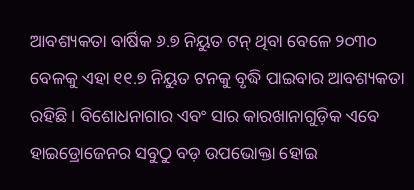ଆବଶ୍ୟକତା ବାର୍ଷିକ ୬.୭ ନିୟୁତ ଟନ୍‌ ଥିବା ବେଳେ ୨୦୩୦ ବେଳକୁ ଏହା ୧୧.୭ ନିୟୁତ ଟନକୁ ବୃଦ୍ଧି ପାଇବାର ଆବଶ୍ୟକତା ରହିଛି। ବିଶୋଧନାଗାର ଏବଂ ସାର କାରଖାନାଗୁଡ଼ିକ ଏବେ ହାଇଡ୍ରୋଜେନର ସବୁଠୁ ବଡ଼ ଉପଭୋକ୍ତା ହୋଇ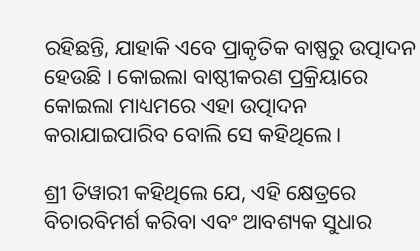ରହିଛନ୍ତି, ଯାହାକି ଏବେ ପ୍ରାକୃତିକ ବାଷ୍ପରୁ ଉତ୍ପାଦନ ହେଉଛି । କୋଇଲା ବାଷ୍ଠୀକରଣ ପ୍ରକ୍ରିୟାରେ କୋଇଲା ମାଧ୍ୟମରେ ଏହା ଉତ୍ପାଦନ କରାଯାଇପାରିବ ବୋଲି ସେ କହିଥିଲେ।

ଶ୍ରୀ ତିୱାରୀ କହିଥିଲେ ଯେ, ଏହି କ୍ଷେତ୍ରରେ ବିଚାରବିମର୍ଶ କରିବା ଏବଂ ଆବଶ୍ୟକ ସୁଧାର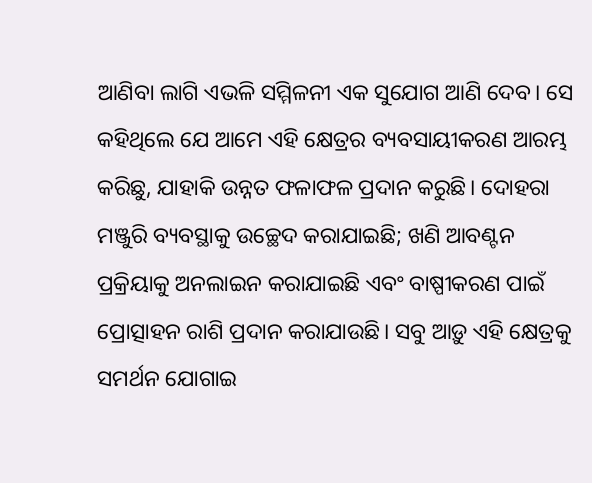ଆଣିବା ଲାଗି ଏଭଳି ସମ୍ମିଳନୀ ଏକ ସୁଯୋଗ ଆଣି ଦେବ। ସେ କହିଥିଲେ ଯେ ଆମେ ଏହି କ୍ଷେତ୍ରର ବ୍ୟବସାୟୀକରଣ ଆରମ୍ଭ କରିଛୁ, ଯାହାକି ଉନ୍ନତ ଫଳାଫଳ ପ୍ରଦାନ କରୁଛି। ଦୋହରା ମଞ୍ଜୁରି ବ୍ୟବସ୍ଥାକୁ ଉଚ୍ଛେଦ କରାଯାଇଛି; ଖଣି ଆବଣ୍ଟନ ପ୍ରକ୍ରିୟାକୁ ଅନଲାଇନ କରାଯାଇଛି ଏବଂ ବାଷ୍ପୀକରଣ ପାଇଁ ପ୍ରୋତ୍ସାହନ ରାଶି ପ୍ରଦାନ କରାଯାଉଛି। ସବୁ ଆଡ଼ୁ ଏହି କ୍ଷେତ୍ରକୁ ସମର୍ଥନ ଯୋଗାଇ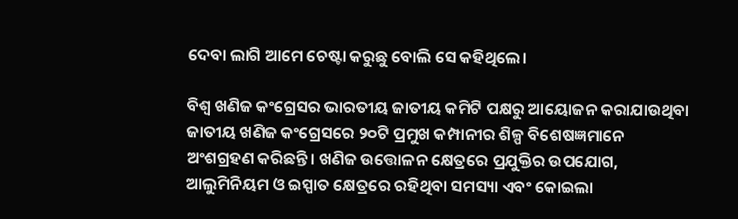ଦେବା ଲାଗି ଆମେ ଚେଷ୍ଟା କରୁଛୁ ବୋଲି ସେ କହିଥିଲେ।

ବିଶ୍ବ ଖଣିଜ କଂଗ୍ରେସର ଭାରତୀୟ ଜାତୀୟ କମିଟି ପକ୍ଷରୁ ଆୟୋଜନ କରାଯାଉଥିବା ଜାତୀୟ ଖଣିଜ କଂଗ୍ରେସରେ ୨୦ଟି ପ୍ରମୁଖ କମ୍ପାନୀର ଶିଳ୍ପ ବିଶେଷଜ୍ଞମାନେ ଅଂଶଗ୍ରହଣ କରିଛନ୍ତି। ଖଣିଜ ଉତ୍ତୋଳନ କ୍ଷେତ୍ରରେ ପ୍ରଯୁକ୍ତିର ଉପଯୋଗ, ଆଲୁମିନିୟମ ଓ ଇସ୍ପାତ କ୍ଷେତ୍ରରେ ରହିଥିବା ସମସ୍ୟା ଏବଂ କୋଇଲା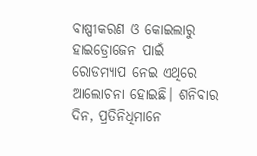ବାଷ୍ପୀକରଣ ଓ କୋଇଲାରୁ ହାଇଡ୍ରୋଜେନ ପାଇଁ ରୋଡମ୍ୟାପ ନେଇ ଏଥିରେ ଆଲୋଚନା ହୋଇଛି। ଶନିବାର ଦିନ, ପ୍ରତିନିଧିମାନେ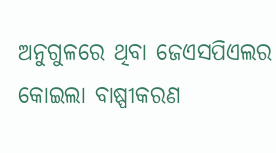ଅନୁଗୁଳରେ ଥିବା ଜେଏସପିଏଲର କୋଇଲା ବାଷ୍ପୀକରଣ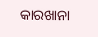କାରଖାନା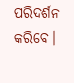ପରିଦର୍ଶନ କରିବେ।